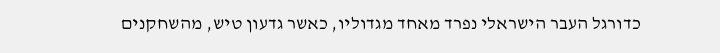כדורגל העבר הישראלי נפרד מאחד מגדוליו, כאשר גדעון טיש, מהשחקנים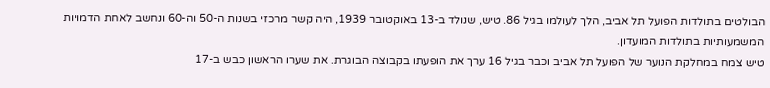הבולטים בתולדות הפועל תל אביב, הלך לעולמו בגיל 86. טיש, שנולד ב-13 באוקטובר 1939, היה קשר מרכזי בשנות ה-50 וה-60 ונחשב לאחת הדמויות המשמעותיות בתולדות המועדון.
טיש צמח במחלקת הנוער של הפועל תל אביב וכבר בגיל 16 ערך את הופעתו בקבוצה הבוגרת. את שערו הראשון כבש ב-17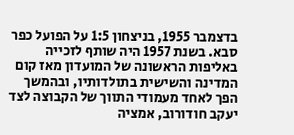בדצמבר 1955, בניצחון 1:5 על הפועל כפר סבא. בשנת 1957 היה שותף לזכייה באליפות הראשונה של המועדון מאז קום המדינה והשישית בתולדותיו, ובהמשך הפך לאחד מעמודי התווך של הקבוצה לצד יעקב חודורוב, אמציה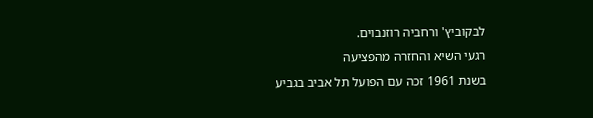לבקוביץ' ורחביה רוזנבוים.
רגעי השיא והחזרה מהפציעה
בשנת 1961 זכה עם הפועל תל אביב בגביע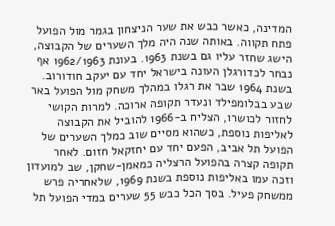המדינה, כאשר כבש את שער הניצחון בגמר מול הפועל פתח תקווה. באותה שנה היה מלך השערים של הקבוצה, הישג שחזר עליו גם בשנת 1963. בעונת 1962/1963 אף נבחר לכדורגלן העונה בישראל יחד עם יעקב חודורוב.
בשנת 1964 שבר את רגלו במהלך משחק מול הפועל באר שבע בבלומפילד ונעדר תקופה ארוכה. למרות הקושי לחזור לכושרו, הצליח ב-1966 להוביל את הקבוצה לאליפות נוספת, כשהוא מסיים שוב כמלך השערים של הפועל תל אביב, הפעם יחד עם יחזקאל חזום. לאחר תקופה קצרה בהפועל הרצליה כמאמן-שחקן, שב למועדון וזכה עמו באליפות נוספת בשנת 1969, שלאחריה פרש ממשחק פעיל. בסך הכל כבש 55 שערים במדי הפועל תל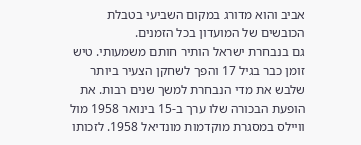אביב והוא מדורג במקום השביעי בטבלת הכובשים של המועדון בכל הזמנים.
גם בנבחרת ישראל הותיר חותם משמעותי. טיש זומן כבר בגיל 17 והפך לשחקן הצעיר ביותר שלבש את מדי הנבחרת למשך שנים רבות. את הופעת הבכורה שלו ערך ב-15 בינואר 1958 מול וויילס במסגרת מוקדמות מונדיאל 1958. לזכותו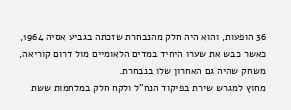36 הופעות, והוא היה חלק מהנבחרת שזכתה בגביע אסיה 1964, כאשר כבש את שערו היחיד במדים הלאומיים מול דרום קוריאה, משחק שהיה גם האחרון שלו בנבחרת.
מחוץ למגרש שירת בפיקוד הנח"ל ולקח חלק במלחמות ששת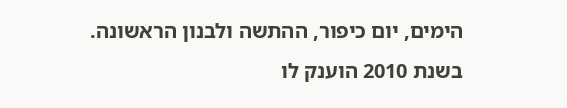הימים, יום כיפור, ההתשה ולבנון הראשונה. בשנת 2010 הוענק לו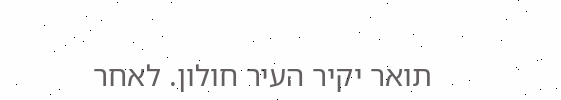תואר יקיר העיר חולון. לאחר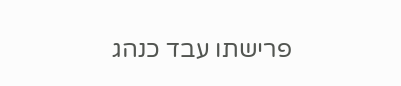פרישתו עבד כנהג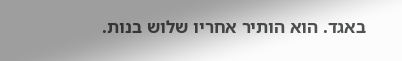באגד. הוא הותיר אחריו שלוש בנות.